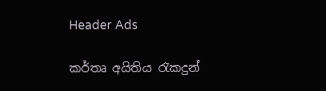Header Ads

කර්තෘ අයිතිය රැකදුන්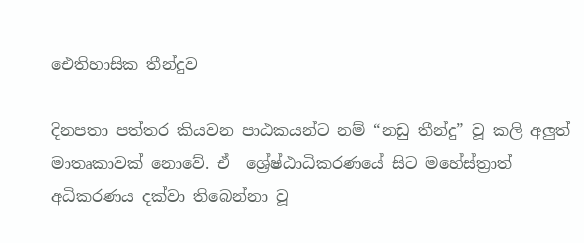ඓතිහාසික තීන්දුව

දිනපතා පත්තර කියවන පාඨකයන්ට නම් “නඩු තීන්දු” වූ කලි අලුත් මාතෘකාවක් නොවේ. ඒ  ශ්‍රේෂ්ඨාධිකරණයේ සිට මහේස්ත්‍රාත් අධිකරණය දක්වා තිබෙන්නා වූ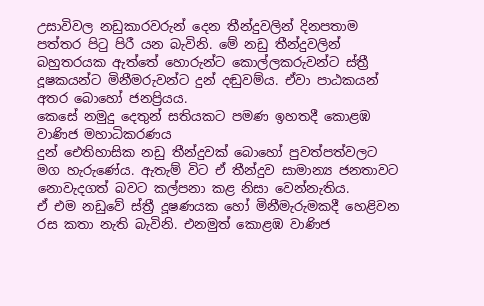උසාවිවල නඩුකාරවරුන් දෙන තීන්දුවලින් දිනපතාම පත්තර පිටු පිරී යන බැවිනි. මේ නඩු තීන්දුවලින් බහුතරයක ඇත්තේ හොරුන්ට කොල්ලකරුවන්ට ස්ත්‍රී දූෂකයන්ට මිනීමරුවන්ට දුන් දඬුවම්ය. ඒවා පාඨකයන් අතර බොහෝ ජනප්‍රියය.
කෙසේ නමුදු දෙතුන් සතියකට පමණ ඉහතදී කොළඹ වාණිජ මහාධිකරණය
දුන් ඓතිහාසික නඩු තීන්දුවක් බොහෝ පුවත්පත්වලට මග හැරුණේය. ඇතැම් විට ඒ තීන්දුව සාමාන්‍ය ජනතාවට නොවැදගත් බවට කල්පනා කළ නිසා වෙන්නැතිය.
ඒ එම නඩුවේ ස්ත්‍රී දූෂණයක හෝ මිනීමැරුමකදී හෙළිවන රස කතා නැති බැවිනි. එනමුත් කොළඹ වාණිජ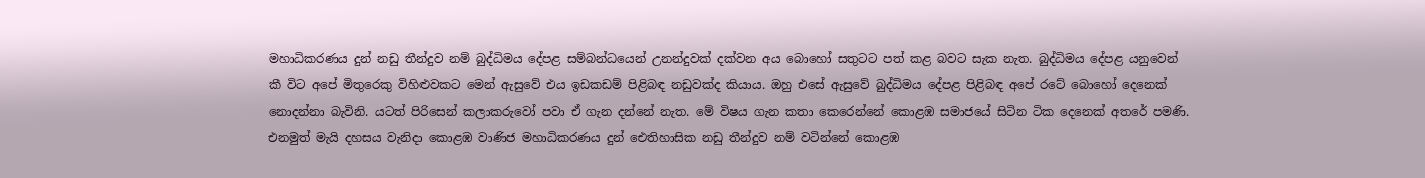මහාධිකරණය දුන් නඩු තීන්දුව නම් බුද්ධිමය දේපළ සම්බන්ධයෙන් උනන්දුවක් දක්වන අය බොහෝ සතුටට පත් කළ බවට සැක නැත. බුද්ධිමය දේපළ යනුවෙන් කී විට අපේ මිතුරෙකු විහිළුවකට මෙන් ඇසුවේ එය ඉඩකඩම් පිළිබඳ නඩුවක්ද කියාය. ඔහු එසේ ඇසුවේ බුද්ධිමය දේපළ පිළිබඳ අපේ රටේ බොහෝ දෙනෙක් නොදන්නා බැවිනි. යටත් පිරිසෙන් කලාකරුවෝ පවා ඒ ගැන දන්නේ නැත. මේ විෂය ගැන කතා කෙරෙන්නේ කොළඹ සමාජයේ සිටින ටික දෙනෙක් අතරේ පමණි. එනමුත් මැයි දහසය වැනිදා කොළඹ වාණිජ මහාධිකරණය දුන් ඓතිහාසික නඩු තීන්දුව නම් වටින්නේ කොළඹ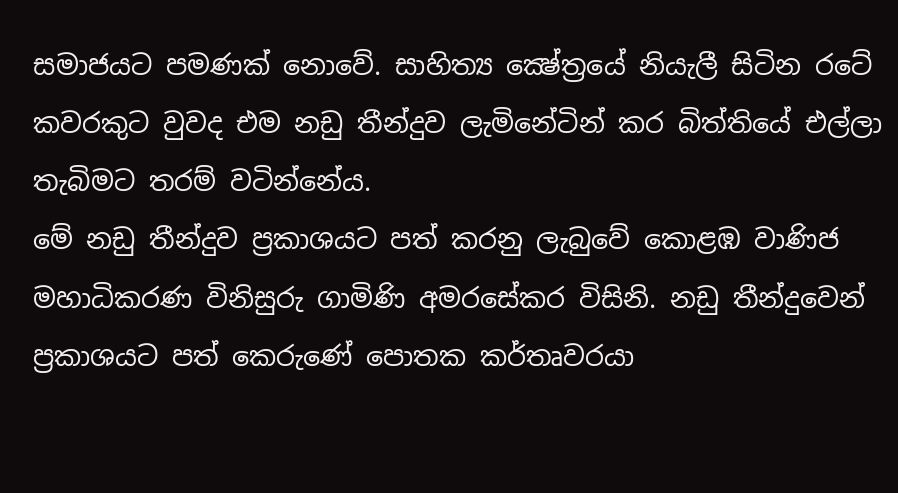සමාජයට පමණක් නොවේ. සාහිත්‍ය ක්‍ෂේත්‍රයේ නියැලී සිටින රටේ කවරකුට වුවද එම නඩු තීන්දුව ලැමිනේටින් කර බිත්තියේ එල්ලා තැබිමට තරම් වටින්නේය.
මේ නඩු තීන්දුව ප්‍රකාශයට පත් කරනු ලැබුවේ කොළඹ වාණිජ මහාධිකරණ විනිසුරු ගාමිණි අමරසේකර විසිනි. නඩු තීන්දුවෙන් ප්‍රකාශයට පත් කෙරුණේ ‍පොතක කර්තෘවරයා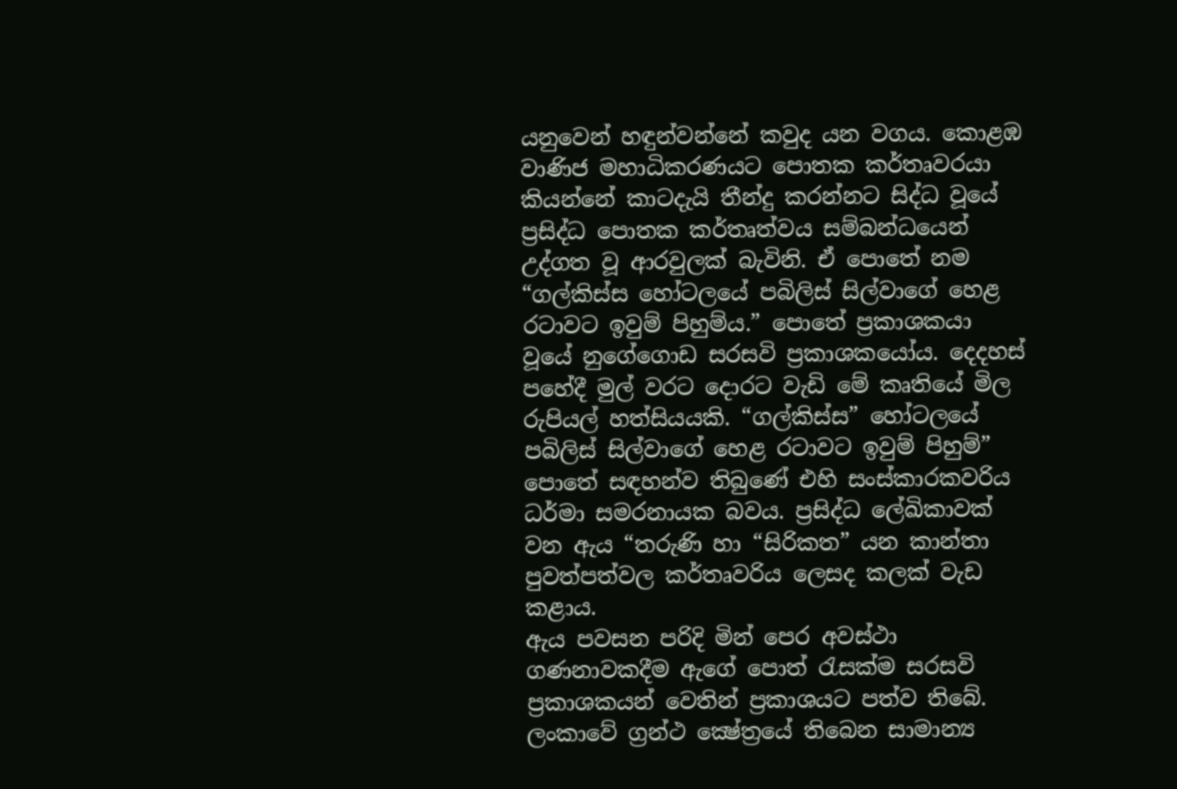යනුවෙන් හඳුන්වන්නේ කවුද යන වගය. කොළඹ වාණිජ මහාධිකරණයට ‍පොතක කර්තෘවරයා කියන්නේ කාටදැයි තීන්දු කරන්නට සිද්ධ වූයේ ප්‍රසිද්ධ ‍පොතක කර්තෘත්වය සම්බන්ධයෙන් උද්ගත වූ ආරවුලක් බැවිනි. ඒ ‍පොතේ නම “ගල්කිස්ස හෝටලයේ පබිලිස් සිල්වාගේ හෙළ රටාවට ඉවුම් පිහුම්ය.” පොතේ ප්‍රකාශකයා වූයේ නුගේගොඩ සරසවි ප්‍රකාශකයෝය. දෙදහස් පහේදී මුල් වරට දොරට වැඩි මේ කෘතියේ මිල රුපියල් හත්සියයකි. “ගල්කිස්ස” හෝටලයේ පබිලිස් සිල්වාගේ හෙළ රටාවට ඉවුම් පිහුම්” පොතේ සඳහන්ව තිබුණේ එහි සංස්කාරකවරිය ධර්මා සමරනායක බවය. ප්‍රසිද්ධ ‍ලේඛිකාවක් වන ඇය “තරුණි හා “සිරිකත” යන කාන්තා පුවත්පත්වල කර්තෘවරිය ලෙසද කලක් වැඩ කළාය.
ඇය පවසන පරිදි මින් පෙර අවස්ථා ගණනාවකදීම ඇගේ ‍පොත් රැසක්ම සරසවි ප්‍රකාශකයන් වෙතින් ප්‍රකාශයට පත්ව තිබේ. ලංකාවේ ග්‍රන්ථ ක්‍ෂේත්‍රයේ තිබෙන සාමාන්‍ය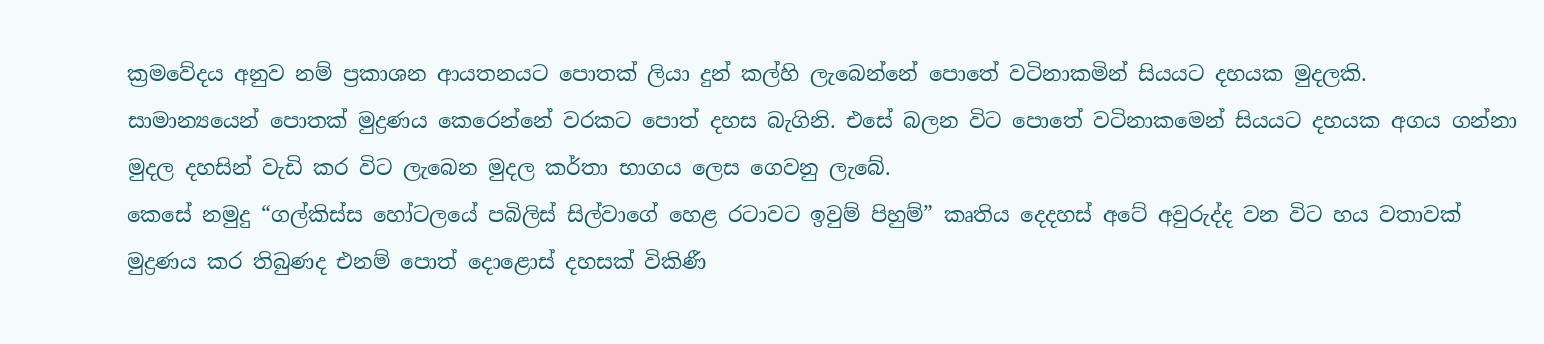ක්‍රමවේදය අනුව නම් ප්‍රකාශන ආයතනයට ‍පොතක් ලියා දුන් කල්හි ලැබෙන්නේ ‍පොතේ වටිනාකමින් සියයට දහයක මුදලකි. සාමාන්‍යයෙන් ‍පොතක් මුද්‍රණය කෙරෙන්නේ වරකට ‍පොත් දහස බැගිනි. එසේ බලන විට ‍පොතේ වටිනාකමෙන් සියයට දහයක අගය ගන්නා මුදල දහසින් වැඩි කර විට ලැබෙන මුදල කර්තා භාගය ලෙස ගෙවනු ලැබේ.
කෙසේ නමුදු “ගල්කිස්ස හෝටලයේ පබිලිස් සිල්වාගේ හෙළ රටාවට ඉවුම් පිහුම්” කෘතිය දෙදහස් අටේ අවුරුද්ද වන විට හය වතාවක් මුද්‍රණය කර තිබුණද එනම් ‍පොත් දොළොස් දහසක් විකිණී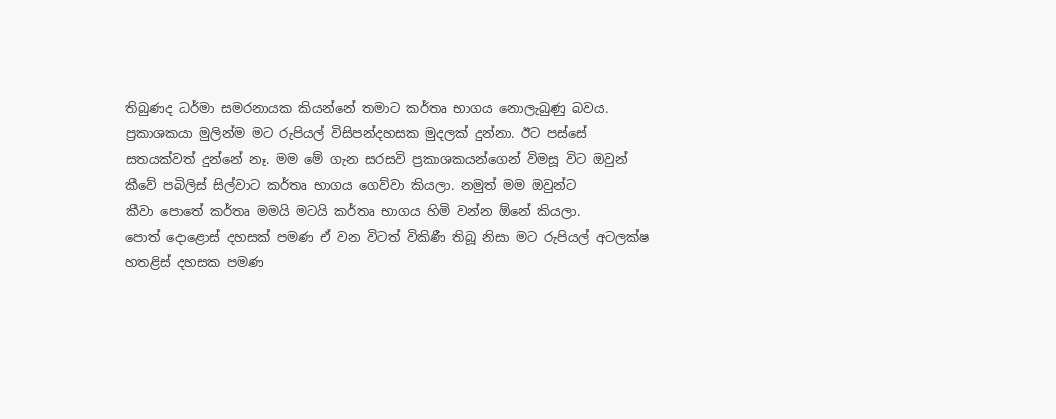තිබුණද ධර්මා සමරනායක කියන්නේ තමාට කර්තෘ භාගය නොලැබුණු බවය.
ප්‍රකාශකයා මුලින්ම මට රුපියල් විසිපන්දහසක මුදලක් දුන්නා. ඊට පස්සේ සතයක්වත් දුන්නේ නෑ. මම මේ ගැන සරසවි ප්‍රකාශකයන්ගෙන් විමසූ විට ඔවුන් කීවේ පබිලිස් සිල්වාට කර්තෘ භාගය ගෙව්වා කියලා. නමුත් මම ඔවුන්ට කීවා ‍පොතේ කර්තෘ මමයි මටයි කර්තෘ භාගය හිමි වන්න ඕනේ කියලා.
පොත් දොළොස් දහසක් පමණ ඒ වන විටත් විකිණී තිබූ නිසා මට රුපියල් අටලක්ෂ හතළිස් දහසක පමණ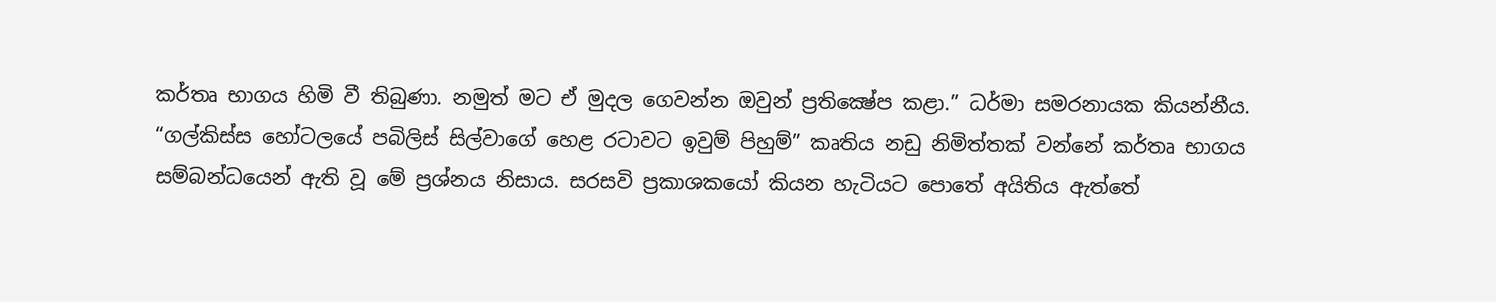කර්තෘ භාගය හිමි වී තිබුණා. නමුත් මට ඒ මුදල ගෙවන්න ඔවුන් ප්‍රතික්‍ෂේප කළා.” ධර්මා සමරනායක කියන්නීය.
“ගල්කිස්ස හෝටලයේ පබිලිස් සිල්වාගේ හෙළ රටාවට ඉවුම් පිහුම්” කෘතිය නඩු නිමිත්තක් වන්නේ කර්තෘ භාගය සම්බන්ධයෙන් ඇති වූ මේ ප්‍රශ්නය නිසාය. සරසවි ප්‍රකාශකයෝ කියන හැටියට ‍පොතේ අයිතිය ඇත්තේ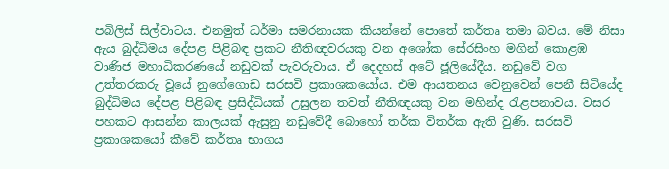පබිලිස් සිල්වාටය. එනමුත් ධර්මා සමරනායක කියන්නේ ‍පොතේ කර්තෘ තමා බවය. මේ නිසා ඇය බුද්ධිමය දේපළ පිළිබඳ ප්‍රකට නීතිඥවරයකු වන අශෝක සේරසිංහ මගින් කොළඹ වාණිජ මහාධිකරණයේ නඩුවක් පැවරුවාය. ඒ දෙදහස් අටේ ජූලියේදීය. නඩුවේ වග උත්තරකරු වූයේ නුගේගොඩ සරසවි ප්‍රකාශකයෝය. එම ආයතනය වෙනුවෙන් පෙනී සිටියේද බුද්ධිමය දේපළ පිළිබඳ ප්‍රසිද්ධියක් උසුලන තවත් නීතිඥයකු වන මහින්ද රැළපනාවය. වසර පහකට ආසන්න කාලයක් ඇසුනු නඩුවේදී බොහෝ තර්ක විතර්ක ඇති වුණි. සරසවි ප්‍රකාශකයෝ කීවේ කර්තෘ භාගය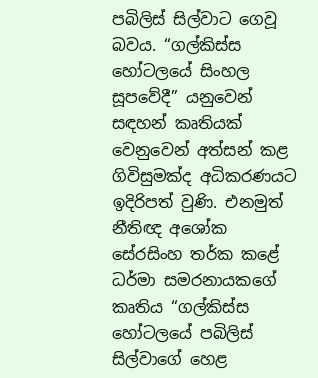පබිලිස් සිල්වාට ගෙවූ බවය. “ගල්කිස්ස හෝටලයේ සිංහල සූපවේදී” යනුවෙන් සඳහන් කෘතියක් වෙනුවෙන් අත්සන් කළ ගිවිසුමක්ද අධිකරණයට ඉදිරිපත් වුණි. එනමුත් නීතිඥ අශෝක සේරසිංහ තර්ක කළේ ධර්මා සමරනායකගේ කෘතිය “ගල්කිස්ස හෝටලයේ පබිලිස් සිල්වාගේ හෙළ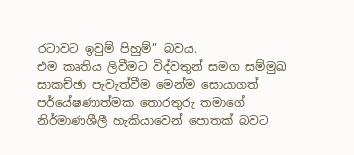රටාවට ඉවුම් පිහුම්” බවය.
එම කෘතිය ලිවීමට විද්වතුන් සමග සම්මුඛ සාකච්ඡා පැවැත්වීම මෙන්ම සොයාගත් පර්යේෂණාත්මක තොරතුරු තමාගේ නිර්මාණශීලී හැකියාවෙන් ‍පොතක් බවට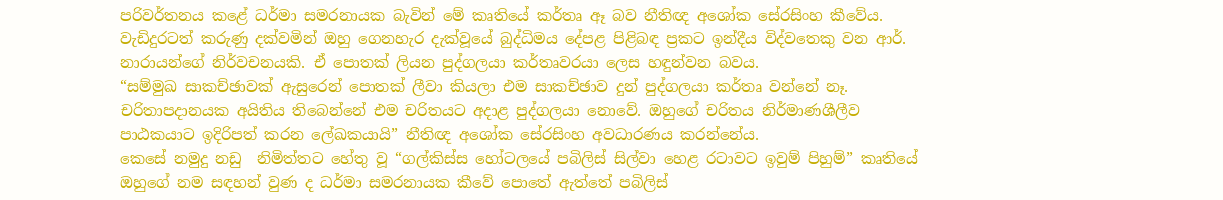පරිවර්තනය කළේ ධර්මා සමරනායක බැවින් මේ කෘතියේ කර්තෘ ඈ බව නීතිඥ අශෝක සේරසිංහ කීවේය.
වැඩිදුරටත් කරුණු දක්වමින් ඔහු ගෙනහැර දැක්වූයේ බුද්ධිමය දේපළ පිළිබඳ ප්‍රකට ඉන්දීය විද්වතෙකු වන ආර්. නාරායන්ගේ නිර්වචනයකි. ඒ ‍පොතක් ලියන පුද්ගලයා කර්තෘවරයා ලෙස හඳුන්වන බවය.
“සම්මුඛ සාකච්ඡාවක් ඇසුරෙන් ‍පොතක් ලීවා කියලා එම සාකච්ඡාව දුන් පුද්ගලයා කර්තෘ වන්නේ නෑ.
චරිතාපදානයක අයිතිය තිබෙන්නේ එම චරිතයට අදාළ පුද්ගලයා නොවේ. ඔහුගේ චරිතය නිර්මාණශීලීව පාඨකයාට ඉදිරිපත් කරන ‍ලේඛකයායි” නීතිඥ අශෝක සේරසිංහ අවධාරණය කරන්නේය.
කෙසේ නමුදු නඩු  නිමිත්තට හේතු වූ “ගල්කිස්ස හෝටලයේ පබිලිස් සිල්වා හෙළ රටාවට ඉවුම් පිහුම්” කෘතියේ ඔහුගේ නම සඳහන් වුණ ද ධර්මා සමරනායක කීවේ ‍පොතේ ඇත්තේ පබිලිස්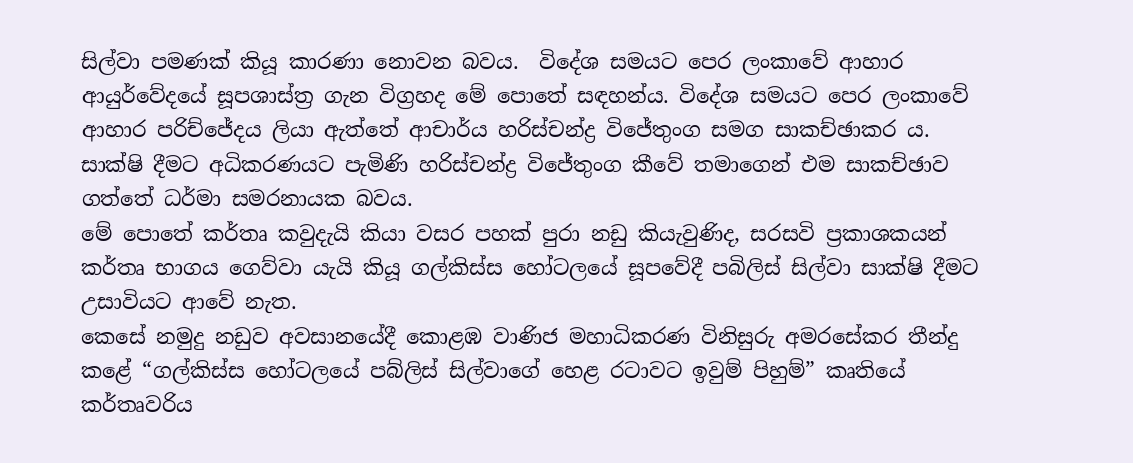සිල්වා පමණක් කියූ කාරණා නොවන බවය.  විදේශ සමයට පෙර ලංකාවේ ආහාර ආයුර්වේදයේ සූපශාස්ත්‍ර ගැන විග්‍රහද මේ ‍පොතේ සඳහන්ය. විදේශ සමයට පෙර ලංකාවේ ආහාර පරිච්ජේදය ලියා ඇත්තේ ආචාර්ය හරිස්චන්ද්‍ර විජේතුංග සමග සාකච්ඡාකර ය.
සාක්ෂි දීමට අධිකරණයට පැමිණි හරිස්චන්ද්‍ර විජේතුංග කීවේ තමාගෙන් එම සාකච්ඡාව ගත්තේ ධර්මා සමරනායක බවය.
මේ ‍පොතේ කර්තෘ කවුදැයි කියා වසර පහක් පුරා නඩු කියැවුණිද, සරසවි ප්‍රකාශකයන් කර්තෘ භාගය ගෙව්වා යැයි කියූ ගල්කිස්ස හෝටලයේ සූපවේදී පබිලිස් සිල්වා සාක්ෂි දීමට උසාවියට ආවේ නැත.
කෙසේ නමුදු නඩුව අවසානයේදී කොළඹ වාණිජ මහාධිකරණ විනිසුරු අමරසේකර තීන්දු කළේ “ගල්කිස්ස හෝටලයේ පබ්ලිස් සිල්වාගේ හෙළ රටාවට ඉවුම් පිහුම්” කෘතියේ කර්තෘවරිය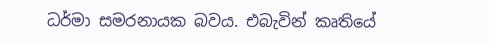ධර්මා සමරනායක බවය. එබැවින් කෘතියේ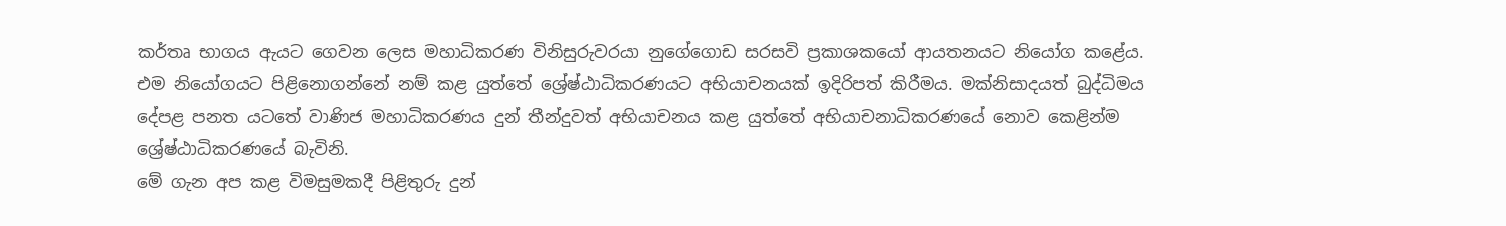කර්තෘ භාගය ඇයට ගෙවන ලෙස මහාධිකරණ විනිසුරුවරයා නුගේගොඩ සරසවි ප්‍රකාශකයෝ ආයතනයට නියෝග කළේය.
එම නියෝගයට පිළිනොගන්නේ නම් කළ යුත්තේ ශ්‍රේෂ්ඨාධිකරණයට අභියාචනයක් ඉදිරිපත් කිරීමය. මක්නිසාදයත් බුද්ධිමය දේපළ පනත යටතේ වාණිජ මහාධිකරණය දුන් තීන්දුවත් අභියාචනය කළ යුත්තේ අභියාචනාධිකරණයේ නොව කෙළින්ම ශ්‍රේෂ්ඨාධිකරණයේ බැවිනි.
මේ ගැන අප කළ විමසුමකදී පිළිතුරු දුන්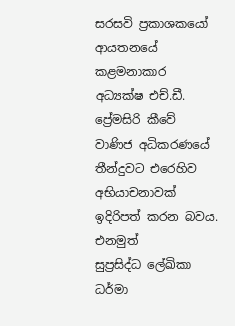සරසවි ප්‍රකාශකයෝ ආයතනයේ කළමනාකාර අධ්‍යක්ෂ එච්.ඩී. ප්‍රේමසිරි කීවේ වාණිජ අධිකරණයේ තීන්දුවට එරෙහිව අභියාචනාවක් ඉදිරිපත් කරන බවය.
එනමුත් සුප්‍රසිද්ධ ‍ලේඛිකා ධර්මා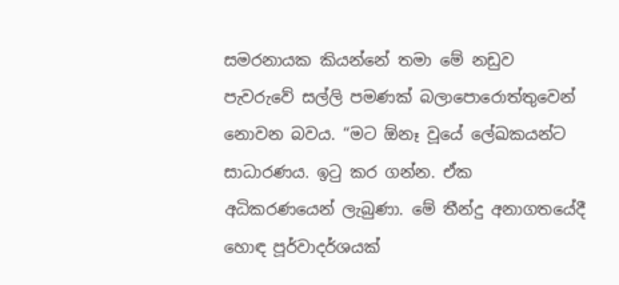සමරනායක කියන්නේ තමා මේ නඩුව පැවරුවේ සල්ලි පමණක් බලා‍පොරොත්තුවෙන් නොවන බවය. “මට ඕනෑ වූයේ ‍ලේඛකයන්ට සාධාරණය. ඉටු කර ගන්න. ඒක අධිකරණයෙන් ලැබුණා. මේ තීන්දු අනාගතයේදී හොඳ පූර්වාදර්ශයක්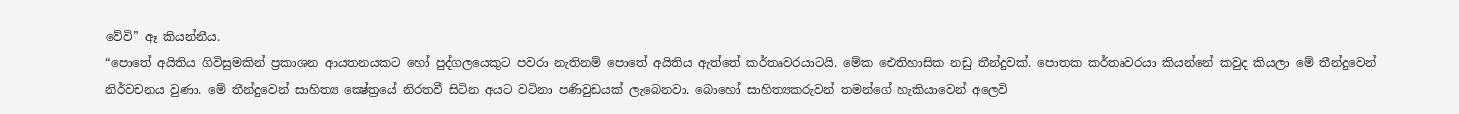වේවි” ඈ කියන්නීය.
“පොතේ අයිතිය ගිවිසුමකින් ප්‍රකාශන ආයතනයකට හෝ පුද්ගලයෙකුට පවරා නැතිනම් ‍පොතේ අයිතිය ඇත්තේ කර්තෘවරයාටයි. මේක ඓතිහාසික නඩු තීන්දුවක්. පොතක කර්තෘවරයා කියන්නේ කවුද කියලා මේ තීන්දුවෙන් නිර්වචනය වුණා. මේ තීන්දුවෙන් සාහිත්‍ය ක්‍ෂේත්‍රයේ නිරතවී සිටින අයට වටිනා පණිවුඩයක් ලැබෙනවා. බොහෝ සාහිත්‍යකරුවන් තමන්ගේ හැකියාවෙන් අලෙවි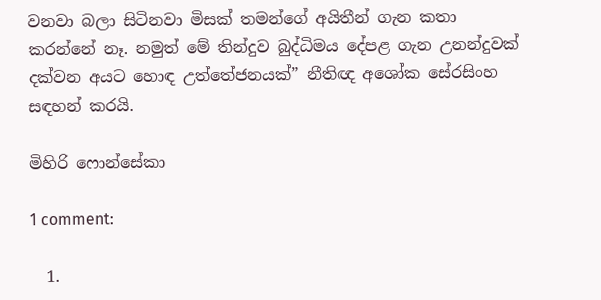වනවා බලා සිටිනවා මිසක් තමන්ගේ අයිතීන් ගැන කතා කරන්නේ නෑ. නමුත් මේ තින්දුව බුද්ධිමය දේපළ ගැන උනන්දුවක් දක්වන අයට හොඳ උත්තේජනයක්” නීතිඥ අශෝක සේරසිංහ සඳහන් කරයි.

මිහිරි ෆොන්සේකා

1 comment:

  1.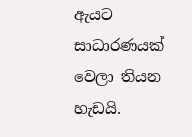ඇයට සාධාරණයක් වෙලා තියන හැඩයි.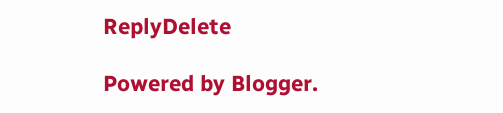ReplyDelete

Powered by Blogger.